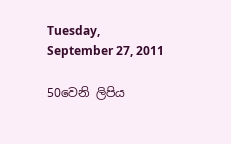Tuesday, September 27, 2011

50වෙනි ලිපිය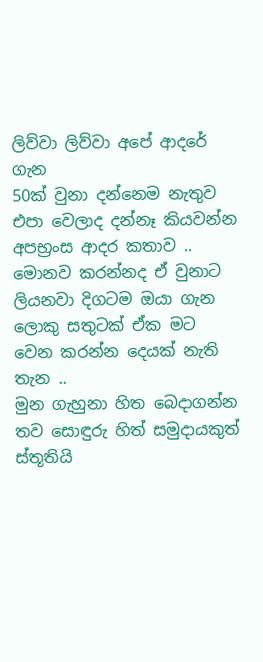ලිව්වා ලිව්වා අපේ ආදරේ ගැන
50ක් වුනා දන්නෙම නැතුව
එපා වෙලාද දන්නෑ කියවන්න
අපභ්‍රංස ආදර කතාව ..
මොනව කරන්නද ඒ වුනාට
ලියනවා දිගටම ඔයා ගැන
ලොකු සතුටක් ඒක මට
වෙන කරන්න දෙයක් නැති තැන ..
මුන ගැහුනා හිත බෙදාගන්න
තව සොඳුරු හිත් සමුදායකුත්
ස්තූතියි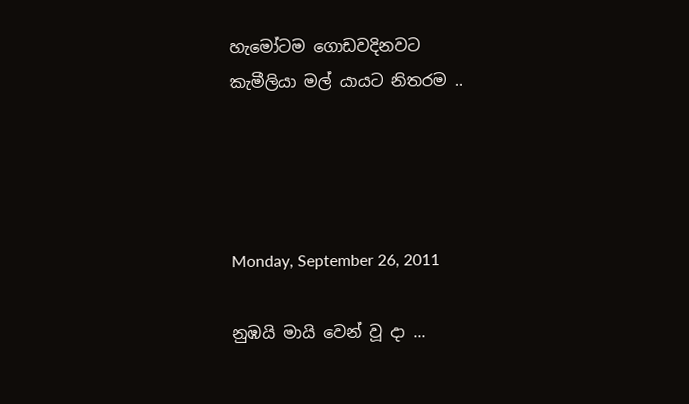හැමෝටම ගොඩවදිනවට
කැමීලියා මල් යායට නිතරම ..




Monday, September 26, 2011

නුඹයි මායි වෙන් වූ දා ...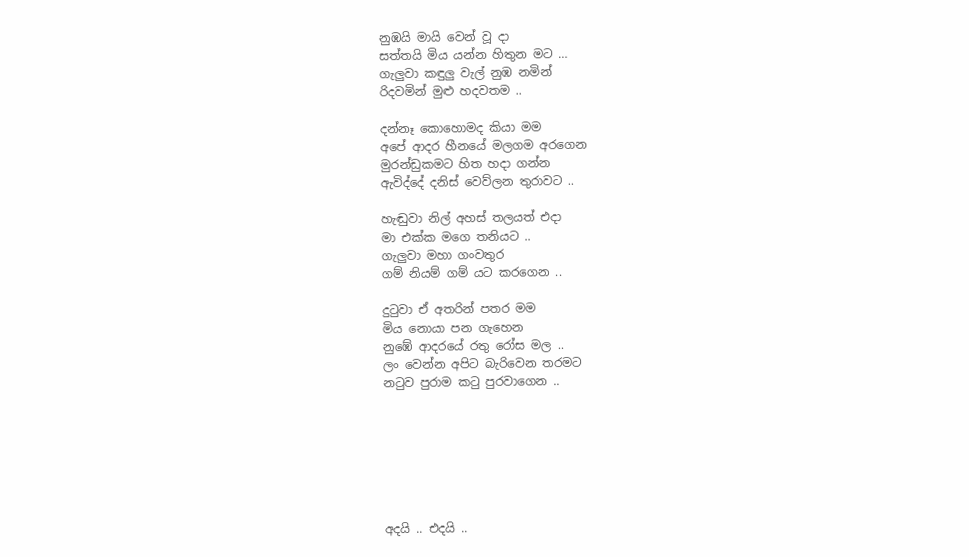නුඹයි මායි වෙන් වූ දා
සත්තයි මිය යන්න හිතුන මට …
ගැලුවා කඳුලු වැල් නුඹ නමින්
රිදවමින් මුළු හදවතම ..

දන්නෑ කොහොමද කියා මම
අපේ ආදර හීනයේ මලගම අරගෙන
මුරන්ඩුකමට හිත හදා ගන්න
ඇවිද්දේ දනිස් වෙව්ලන තුරාවට ..

හැඬුවා නිල් අහස් තලයත් එදා
මා එක්ක මගෙ තනියට ..
ගැලුවා මහා ගංවතුර
ගම් නියම් ගම් යට කරගෙන ..

දුටුවා ඒ අතරින් පතර මම
මිය නොයා පන ගැහෙන
නුඹේ ආදරයේ රතු රෝස මල ..
ලං වෙන්න අපිට බැරිවෙන තරමට
නටුව පුරාම ක‍ටු පුරවාගෙන ..







අදයි .. එදයි ..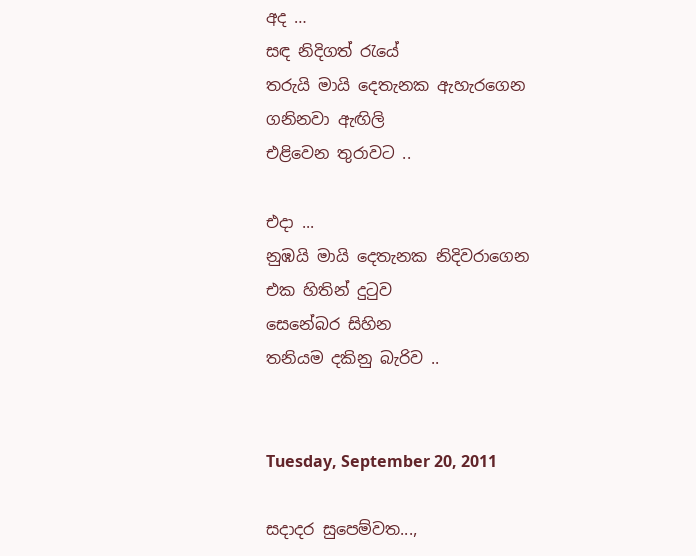අද …
සඳ නිදිගත් රැයේ
තරුයි මායි දෙතැනක ඇහැරගෙන
ගනිනවා ඇඟිලි
එළිවෙන තුරාවට ..

එදා ...
නුඹයි මායි දෙතැනක නිදිවරාගෙන
එක හිතින් දුටුව
සෙනේබර සිහින
තනියම දකිනු බැරිව ..


Tuesday, September 20, 2011

සදාදර සුපෙම්වත...,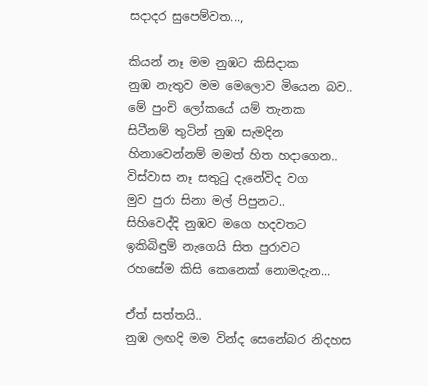සදාදර සුපෙම්වත...,

කියන් නෑ මම නුඹට කිසිදාක
නුඹ නැතුව මම මෙලොව මියෙන බව..
මේ පුංචි ලෝකයේ යම් තැනක
සිටීනම් තුටින් නුඹ සැමදින
හිනාවෙන්නම් මමත් හිත හදාගෙන..
විස්වාස නෑ සතුටු දැනේවිද වග
මුව පුරා සිනා මල් පිපුනට..
සිහිවෙද්දි නුඹව මගෙ හදවතට
ඉකිබිඳුම් නැගෙයි සිත පුරාවට
රහසේම කිසි කෙනෙක් නොමදැන...

ඒත් සත්තයි..
නුඹ ලඟදි මම වින්ද සෙනේබර නිදහස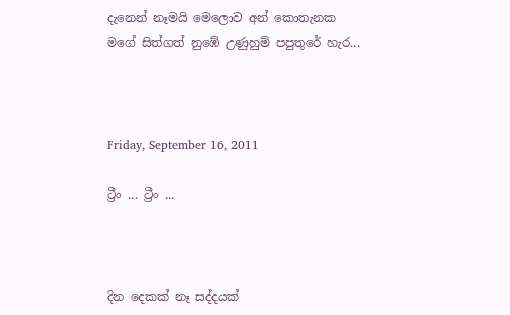දැනෙන් නෑමයි මෙලොව අන් කොතැනක
මගේ සිත්ගත් නුඹේ උණුහුම් පපුතුරේ හැර...



Friday, September 16, 2011

ට්‍රීං ... ට්‍රීං ...



දින දෙකක් නෑ සද්දයක්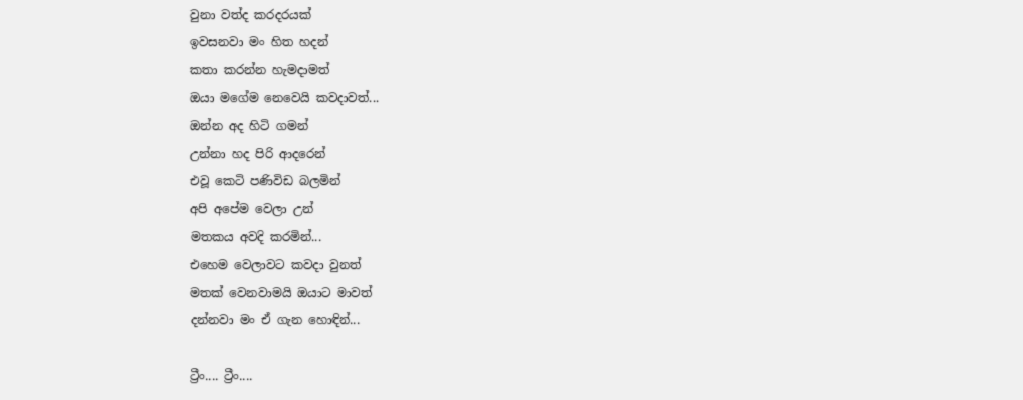වුනා වත්ද කරදරයක්
ඉවසනවා මං හිත හදන්
කතා කරන්න හැමදාමත්
ඔයා මගේම නෙවෙයි කවදාවත්...
ඔන්න අද හිටි ගමන්
උන්නා හද පිරි ආදරෙන්
එවූ කෙටි පණිවිඩ බලමින්
අපි අපේම වෙලා උන්
මතකය අවදි කරමින්...
එහෙම වෙලාවට කවදා වුනත්
මතක් වෙනවාමයි ඔයාට මාවත්
දන්නවා මං ඒ ගැන හොඳින්...

ට්‍රීං.... ට්‍රීං....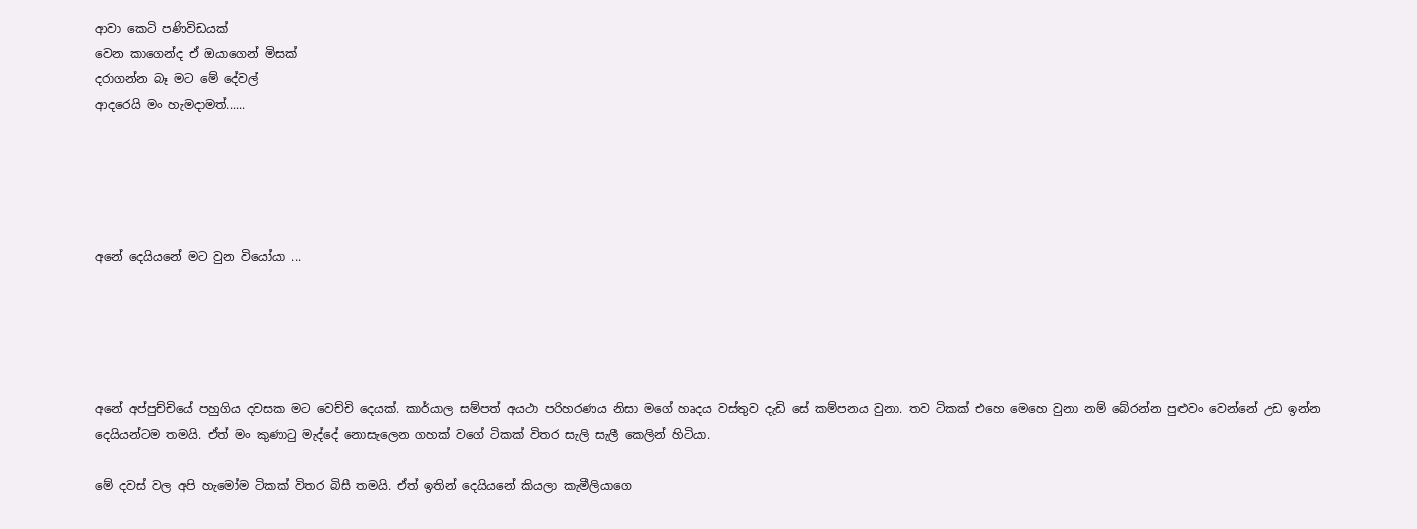ආවා කෙටි පණිවිඩයක්
වෙන කාගෙන්ද ඒ ඔයාගෙන් මිසක්
දරාගන්න බෑ මට මේ දේවල්
ආදරෙයි මං හැමදාමත්......





අනේ දෙයියනේ මට වුන වියෝයා ...





අනේ අප්පුච්චියේ පහුගිය දවසක මට වෙච්චි දෙයක්. කාර්යාල සම්පත් අයථා පරිහරණය නිසා මගේ හෘදය වස්තුව දැඩි සේ කම්පනය වුනා. තව ටිකක් එහෙ මෙහෙ වුනා නම් බේරන්න පුළුවං වෙන්නේ උඩ ඉන්න දෙයියන්ටම තමයි. ඒත් මං කුණාටු මැද්දේ නොසැලෙන ගහක් වගේ ටිකක් විතර සැලි සැලී කෙලින් හිටියා.

මේ දවස් වල අපි හැමෝම ටිකක් විතර බිසී තමයි. ඒත් ඉතින් දෙයියනේ කියලා කැමීලියාගෙ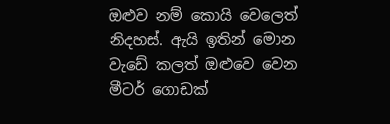ඔළුව නම් කොයි වෙලෙත් නිදහස්. ඇයි ඉතින් මොන වැඩේ කලත් ඔළුවෙ වෙන මීටර් ගොඩක්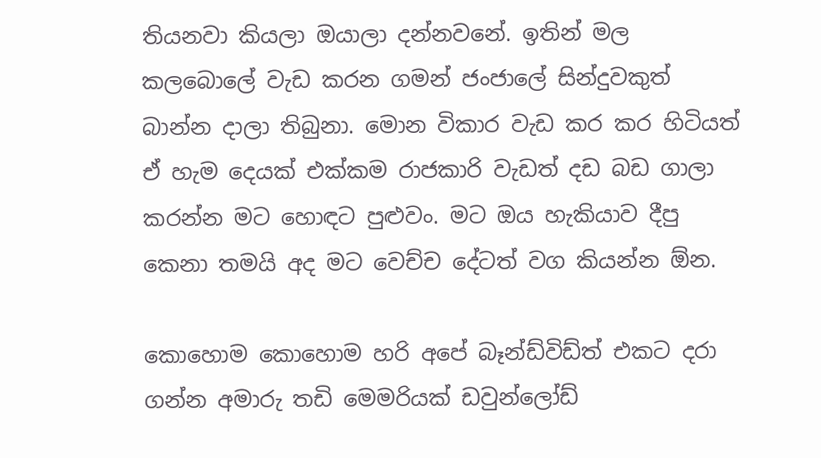තියනවා කියලා ඔයාලා දන්නවනේ. ඉතින් මල කලබොලේ වැඩ කරන ගමන් ජංජාලේ සින්දුවකුත් බාන්න දාලා තිබුනා. මොන විකාර වැඩ කර කර හිටියත් ඒ හැම දෙයක් එක්කම රාජකාරි වැඩත් දඩ බඩ ගාලා කරන්න මට හොඳට පුළුවං. මට ඔය හැකියාව දීපු කෙනා තමයි අද මට වෙච්ච දේටත් වග කියන්න ඕන.

කොහොම කොහොම හරි අපේ බෑන්ඩ්විඩ්ත් එකට දරා ගන්න අමාරු තඩි මෙමරියක් ඩවුන්ලෝඩ්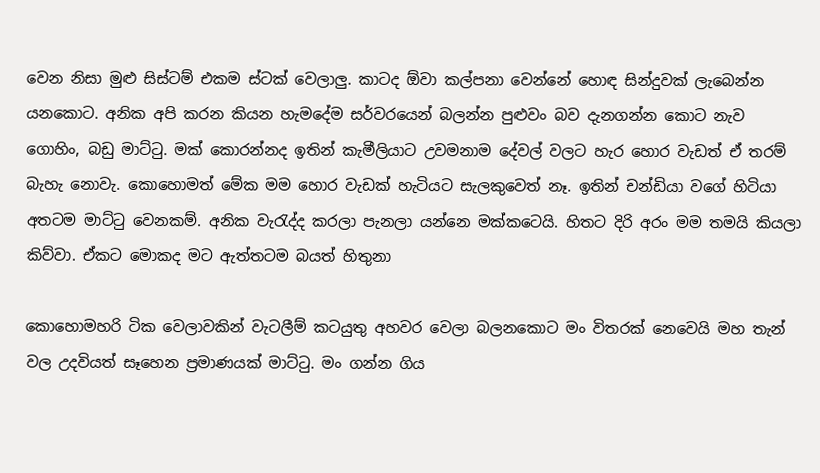වෙන නිසා මුළු සිස්ටම් එකම ස්ටක් වෙලාලු. කාටද ඕවා කල්පනා වෙන්නේ හොඳ සින්දුවක් ලැබෙන්න යනකොට. අනික අපි කරන කියන හැමදේම සර්වරයෙන් බලන්න පුළුවං බව දැනගන්න කොට නැව ගොහිං, බඩු මාට්ටු. මක් කොරන්නද ඉතින් කැමීලියා‍ට උවමනාම දේවල් වලට හැර හොර වැඩත් ඒ තරම් බැහැ නොවැ. කො‍හොමත් මේක මම හොර වැඩක් හැටියට සැලකුවෙත් නෑ. ඉතින් චන්ඩියා වගේ හිටියා අතටම මාට්ටු වෙනකම්. අනික වැරැද්ද කරලා පැනලා යන්නෙ මක්කටෙයි. හිතට දිරි අරං මම තමයි කියලා කිව්වා. ඒකට මොකද මට ඇත්තටම බයත් හිතුනා

කොහොමහරි ටික වෙලාවකින් වැටලීම් කටයුතු අහවර වෙලා බලනකොට මං විතරක් නෙවෙයි මහ තැන් වල උදවියත් සෑහෙන ප්‍රමාණයක් මාට්ටු. මං ගන්න ගිය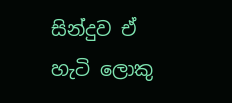සින්දුව ඒ හැටි ලොකු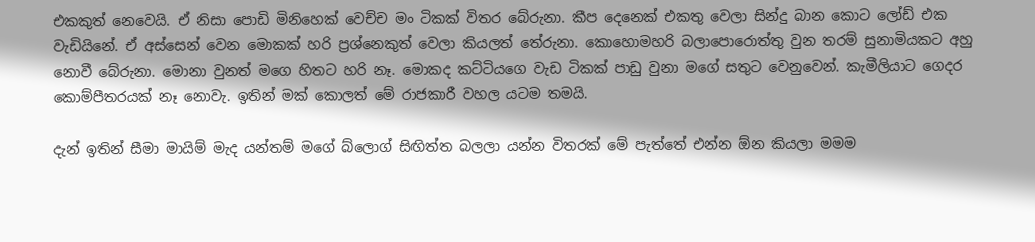එකකුත් නෙවෙයි. ඒ නිසා පොඩි මිනිහෙක් වෙච්ච මං ටිකක් විතර බේරුනා. කීප දෙනෙක් එකතු වෙලා සින්දු බාන කොට ලෝඩ් එක වැඩියිනේ. ඒ අස්සෙන් වෙන මොකක් හරි ප්‍රශ්නෙකුත් වෙලා කියලත් තේරුනා. කොහොමහරි බලාපොරොත්තු වුන තරම් සුනාමියකට අහු නොවී බේරුනා. මොනා වුනත් මගෙ හිතට හරි නෑ. මොකද කට්ටියගෙ වැඩ ටිකක් පාඩු වුනා මගේ සතුට වෙනුවෙන්. කැමීලියාට ගෙදර කොම්පීතරයක් නෑ නොවැ. ඉතින් මක් කොලත් මේ රාජකාරී වහල යටම තමයි.

දැන් ඉතින් සීමා මායිම් මැද යන්තම් මගේ බ්ලොග් සිඟිත්ත බලලා යන්න විතරක් මේ පැත්තේ එන්න ඕන කියලා මමම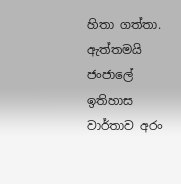හිතා ගත්තා. ඇත්තමයි ජංජාලේ ඉතිහාස වාර්තාව අරං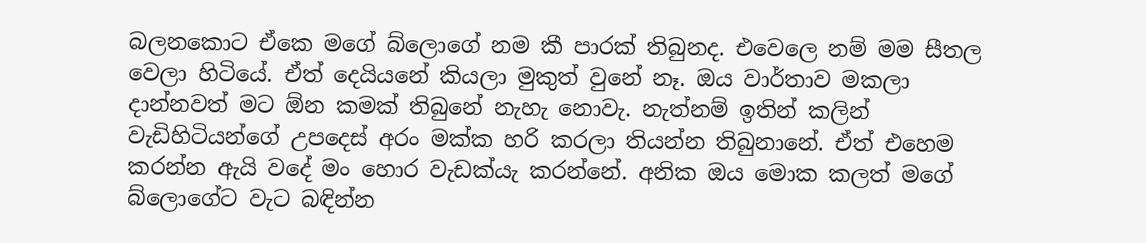බලනකොට ඒකෙ මගේ බ්ලොගේ නම කී පාරක් තිබුනද. එවෙලෙ නම් මම සීතල වෙලා හිටියේ. ඒත් දෙයියනේ කියලා මුකුත් වුනේ නෑ. ඔය වාර්තාව මකලා දාන්නවත් මට ඕන කමක් තිබුනේ නැහැ නොවැ. නැත්නම් ඉතින් කලින් වැඩිහිටියන්ගේ උපදෙස් අරං මක්ක හරි කරලා තියන්න තිබුනානේ. ඒත් එහෙම කරන්න ඇයි වදේ මං හොර වැඩක්යැ කරන්නේ. අනික ඔය මොක කලත් මගේ බ්ලොගේට වැට බඳින්න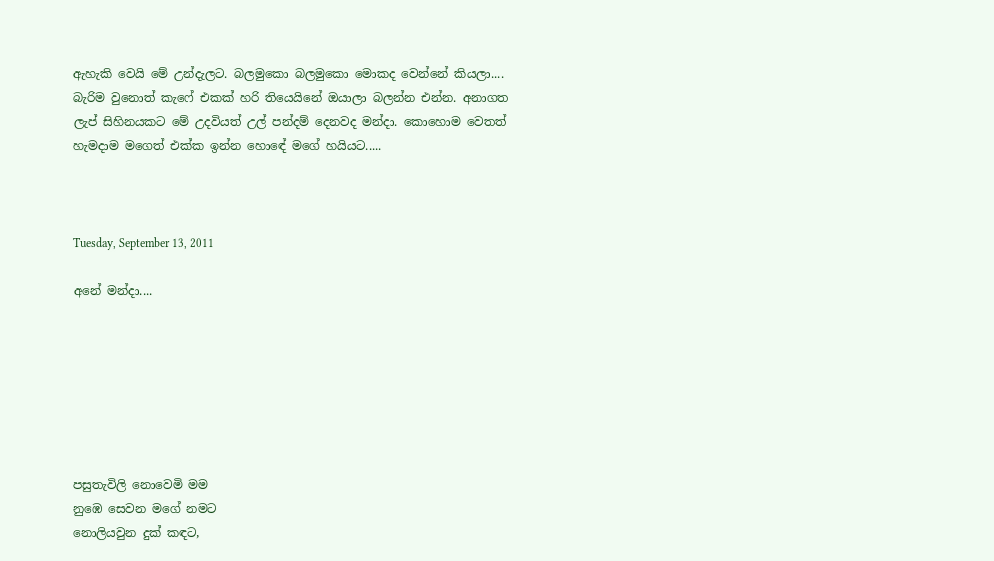ඇහැකි වෙයි මේ උන්දැලට. බලමුකො බලමුකො මොකද වෙන්නේ කියලා.... බැරිම වුනොත් කැෆේ එකක් හරි තියෙයිනේ ඔයාලා බලන්න එන්න. අනාගත ලැප් සිහිනයකට මේ උදවියත් උල් පන්දම් දෙනවද මන්දා. කොහොම වෙතත් හැමදාම මගෙත් එක්ක ඉන්න හො‍ඳේ මගේ හයියට.....



Tuesday, September 13, 2011

අනේ මන්දා....







පසුතැවිලි නොවෙමි මම
නුඹෙ සෙවන මගේ නමට
නොලියවුන දුක් කඳට,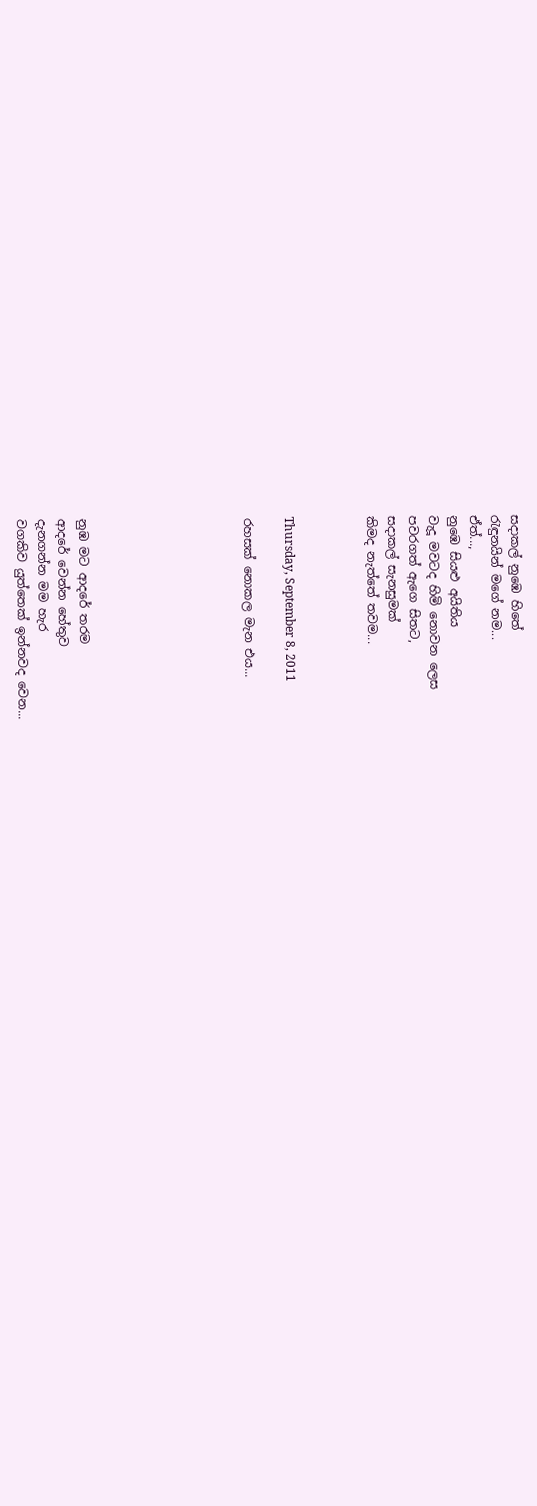සදාකල් නුඹෙ හිතේ
රැඳුනයින් මගේ නම...
ඒත්...,
නුඹෙ සියළු අයිතිය
වැදූ මවටද හිමි නොවන ලෙස
පවරගත් ඇගෙ සිතට,
සදාකල් සැනසුමක්
කිමද නැත්තේ තවම...



Thursday, September 8, 2011

රහසක් නොකල මැන එය...







නුඹ මට ආදරේ තරම
ආදරේ වෙන්න හේතුව
දැනගන්න මම හැර
වගකිව යුත්තෙක් ඉන්නවද වෙන...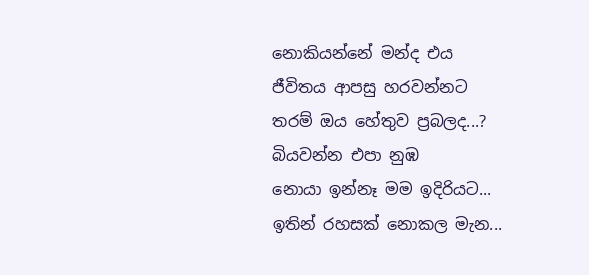නොකියන්නේ මන්ද එය
ජීවිතය ආපසු හරවන්න‍‍ට
තරම් ඔය හේතුව ප්‍රබලද...?
බියවන්න එපා නුඹ
නොයා ඉන්නෑ මම ඉදිරියට...
ඉතින් රහසක් නොකල මැන...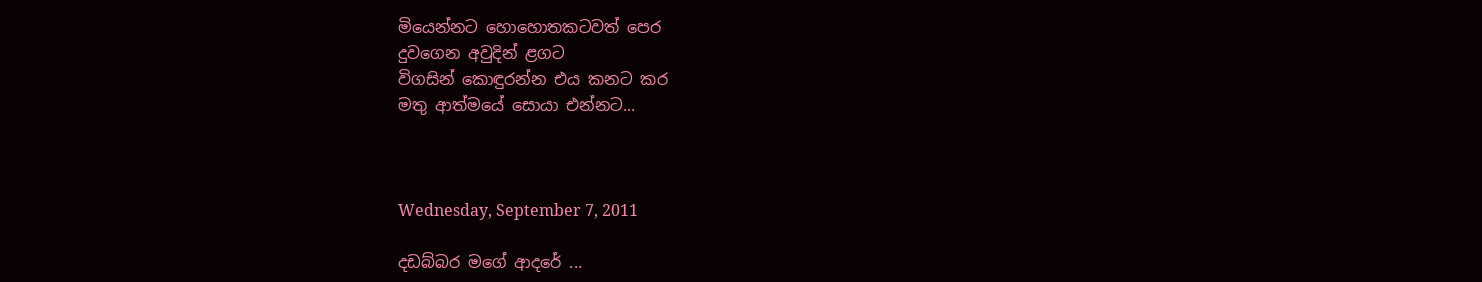මියෙන්නට හොහොතකටවත් පෙර
දුවගෙන අවුදින් ළගට
විගසින් කොඳුරන්න එය කනට කර
මතු ආත්මයේ සොයා එන්නට...



Wednesday, September 7, 2011

දඩබ්බර මගේ ආදරේ ...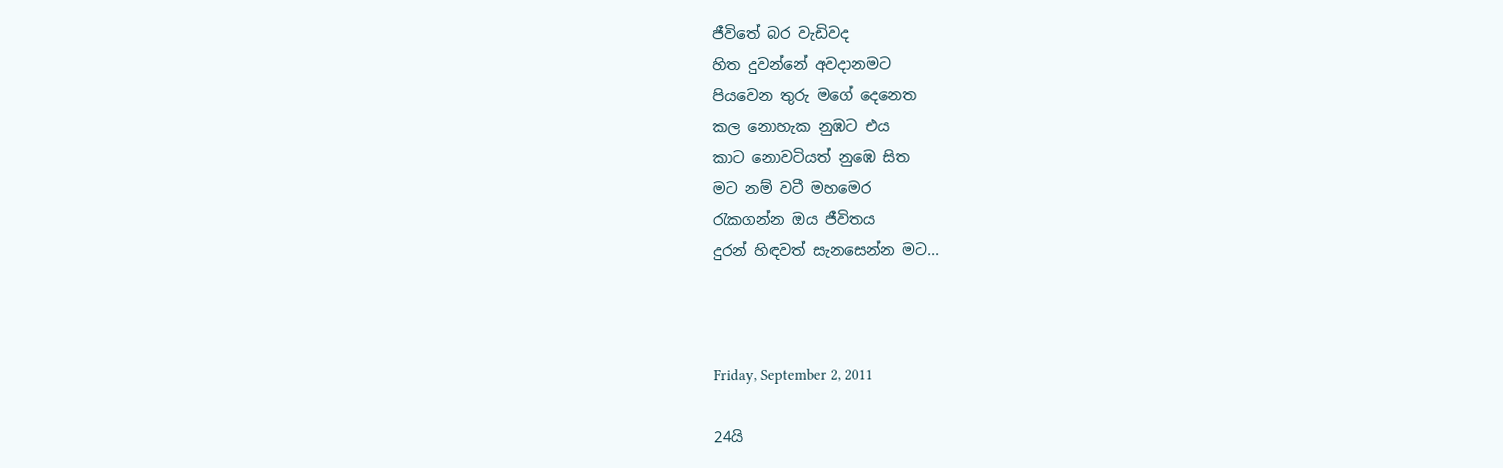ජීවිතේ බර වැඩිවද
හිත දුවන්නේ අවදානමට
පියවෙන තුරු මගේ දෙනෙත
කල නොහැක නුඹට එය
කාට නොවටියත් නුඹෙ සිත
ම‍ට නම් වටී මහමෙර
රැකගන්න ඔය ජීවිතය
දුරන් හිඳවත් සැනසෙන්න මට...



Friday, September 2, 2011

24යි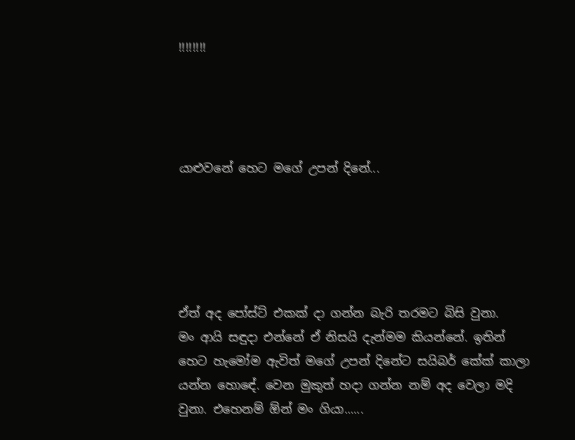!!!!!!!!




යාළුවනේ හෙට මගේ උපන් දිනේ...





ඒත් අද පෝස්ට් එකක් දා ගන්න බැරි තරමට බිසි වුනා.
මං ආයි සඳුදා එන්නේ ඒ නිසයි දැන්මම කියන්නේ. ඉතින් හෙට හැමෝම ඇවිත් මගේ උපන් දිනේට සයිබර් කේක් කාලා යන්න හො‍ඳේ. වෙන මුකුත් හදා ගන්න නම් අද වෙලා මදි වුනා. එහෙනම් ඕන් මං ගියා......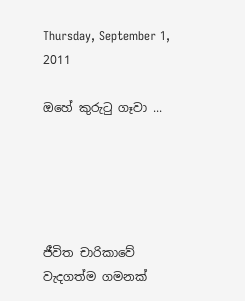Thursday, September 1, 2011

ඔහේ කුරුටු ගෑවා ...





ජීවිත චාරිකාවේ
වැදගත්ම ගමනක්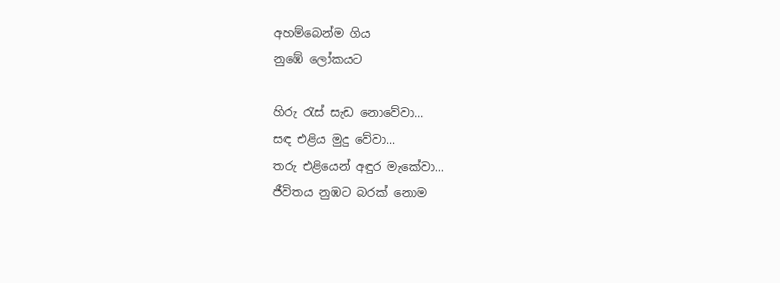අහම්බෙන්ම ගිය
නුඹේ ලෝකයට

හිරු රැස් සැඩ නොවේවා...
සඳ එළිය මුදු වේවා...
තරු එළියෙන් අඳුර මැකේවා...
ජීවිතය නුඹ‍ට බරක් නොම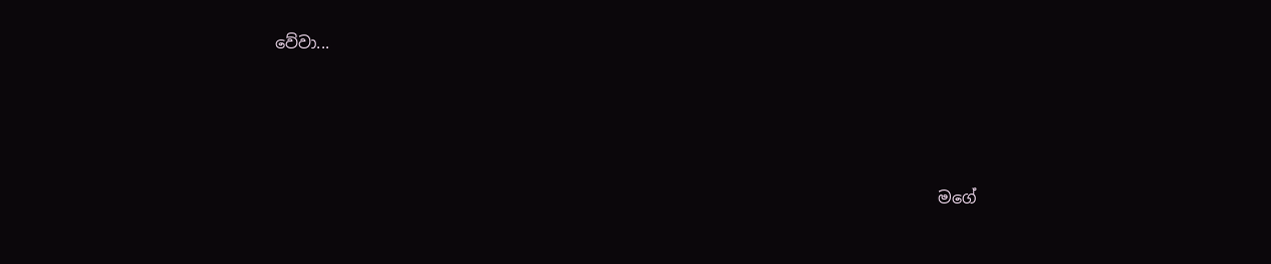වේවා...




                                                                                   මගේ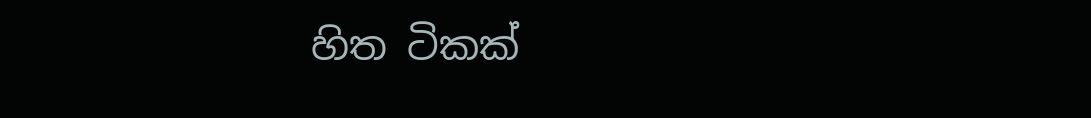හිත ‍ටිකක්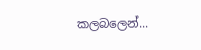කලබලෙන්...